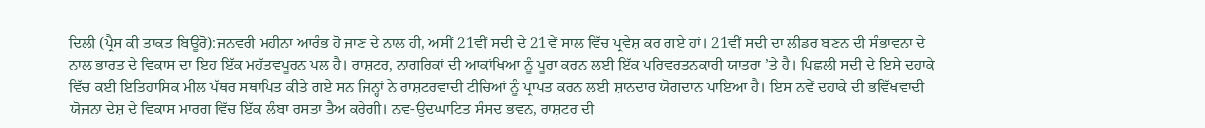ਦਿਲੀ (ਪ੍ਰੈਸ ਕੀ ਤਾਕਤ ਬਿਊਰੋ):ਜਨਵਰੀ ਮਹੀਨਾ ਆਰੰਭ ਹੋ ਜਾਣ ਦੇ ਨਾਲ ਹੀ, ਅਸੀਂ 21ਵੀਂ ਸਦੀ ਦੇ 21ਵੇਂ ਸਾਲ ਵਿੱਚ ਪ੍ਰਵੇਸ਼ ਕਰ ਗਏ ਹਾਂ। 21ਵੀਂ ਸਦੀ ਦਾ ਲੀਡਰ ਬਣਨ ਦੀ ਸੰਭਾਵਨਾ ਦੇ ਨਾਲ ਭਾਰਤ ਦੇ ਵਿਕਾਸ ਦਾ ਇਹ ਇੱਕ ਮਹੱਤਵਪੂਰਨ ਪਲ ਹੈ। ਰਾਸ਼ਟਰ, ਨਾਗਰਿਕਾਂ ਦੀ ਆਕਾਂਖਿਆ ਨੂੰ ਪੂਰਾ ਕਰਨ ਲਈ ਇੱਕ ਪਰਿਵਰਤਨਕਾਰੀ ਯਾਤਰਾ ’ਤੇ ਹੈ। ਪਿਛਲੀ ਸਦੀ ਦੇ ਇਸੇ ਦਹਾਕੇ ਵਿੱਚ ਕਈ ਇਤਿਹਾਸਿਕ ਮੀਲ ਪੱਥਰ ਸਥਾਪਿਤ ਕੀਤੇ ਗਏ ਸਨ ਜਿਨ੍ਹਾਂ ਨੇ ਰਾਸ਼ਟਰਵਾਦੀ ਟੀਚਿਆਂ ਨੂੰ ਪ੍ਰਾਪਤ ਕਰਨ ਲਈ ਸ਼ਾਨਦਾਰ ਯੋਗਦਾਨ ਪਾਇਆ ਹੈ। ਇਸ ਨਵੇਂ ਦਹਾਕੇ ਦੀ ਭਵਿੱਖਵਾਦੀ ਯੋਜਨਾ ਦੇਸ਼ ਦੇ ਵਿਕਾਸ ਮਾਰਗ ਵਿੱਚ ਇੱਕ ਲੰਬਾ ਰਸਤਾ ਤੈਅ ਕਰੇਗੀ। ਨਵ-ਉਦਘਾਟਿਤ ਸੰਸਦ ਭਵਨ, ਰਾਸ਼ਟਰ ਦੀ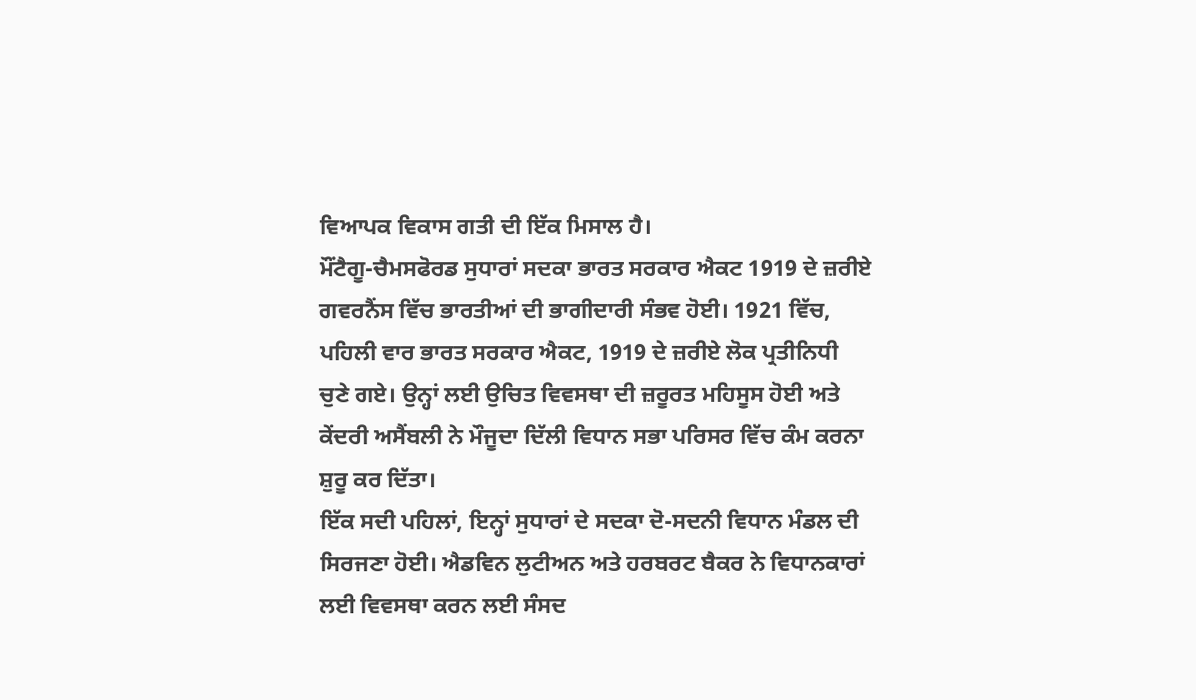ਵਿਆਪਕ ਵਿਕਾਸ ਗਤੀ ਦੀ ਇੱਕ ਮਿਸਾਲ ਹੈ।
ਮੌਂਟੈਗੂ-ਚੈਮਸਫੋਰਡ ਸੁਧਾਰਾਂ ਸਦਕਾ ਭਾਰਤ ਸਰਕਾਰ ਐਕਟ 1919 ਦੇ ਜ਼ਰੀਏ ਗਵਰਨੈਂਸ ਵਿੱਚ ਭਾਰਤੀਆਂ ਦੀ ਭਾਗੀਦਾਰੀ ਸੰਭਵ ਹੋਈ। 1921 ਵਿੱਚ, ਪਹਿਲੀ ਵਾਰ ਭਾਰਤ ਸਰਕਾਰ ਐਕਟ, 1919 ਦੇ ਜ਼ਰੀਏ ਲੋਕ ਪ੍ਰਤੀਨਿਧੀ ਚੁਣੇ ਗਏ। ਉਨ੍ਹਾਂ ਲਈ ਉਚਿਤ ਵਿਵਸਥਾ ਦੀ ਜ਼ਰੂਰਤ ਮਹਿਸੂਸ ਹੋਈ ਅਤੇ ਕੇਂਦਰੀ ਅਸੈਂਬਲੀ ਨੇ ਮੌਜੂਦਾ ਦਿੱਲੀ ਵਿਧਾਨ ਸਭਾ ਪਰਿਸਰ ਵਿੱਚ ਕੰਮ ਕਰਨਾ ਸ਼ੁਰੂ ਕਰ ਦਿੱਤਾ।
ਇੱਕ ਸਦੀ ਪਹਿਲਾਂ, ਇਨ੍ਹਾਂ ਸੁਧਾਰਾਂ ਦੇ ਸਦਕਾ ਦੋ-ਸਦਨੀ ਵਿਧਾਨ ਮੰਡਲ ਦੀ ਸਿਰਜਣਾ ਹੋਈ। ਐਡਵਿਨ ਲੁਟੀਅਨ ਅਤੇ ਹਰਬਰਟ ਬੈਕਰ ਨੇ ਵਿਧਾਨਕਾਰਾਂ ਲਈ ਵਿਵਸਥਾ ਕਰਨ ਲਈ ਸੰਸਦ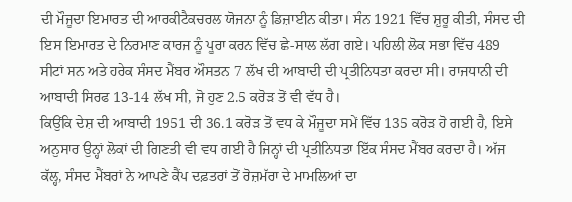ਦੀ ਮੌਜੂਦਾ ਇਮਾਰਤ ਦੀ ਆਰਕੀਟੈਕਚਰਲ ਯੋਜਨਾ ਨੂੰ ਡਿਜ਼ਾਈਨ ਕੀਤਾ। ਸੰਨ 1921 ਵਿੱਚ ਸ਼ੁਰੂ ਕੀਤੀ, ਸੰਸਦ ਦੀ ਇਸ ਇਮਾਰਤ ਦੇ ਨਿਰਮਾਣ ਕਾਰਜ ਨੂੰ ਪੂਰਾ ਕਰਨ ਵਿੱਚ ਛੇ-ਸਾਲ ਲੱਗ ਗਏ। ਪਹਿਲੀ ਲੋਕ ਸਭਾ ਵਿੱਚ 489 ਸੀਟਾਂ ਸਨ ਅਤੇ ਹਰੇਕ ਸੰਸਦ ਮੈਂਬਰ ਔਸਤਨ 7 ਲੱਖ ਦੀ ਆਬਾਦੀ ਦੀ ਪ੍ਰਤੀਨਿਧਤਾ ਕਰਦਾ ਸੀ। ਰਾਜਧਾਨੀ ਦੀ ਆਬਾਦੀ ਸਿਰਫ 13-14 ਲੱਖ ਸੀ, ਜੋ ਹੁਣ 2.5 ਕਰੋੜ ਤੋਂ ਵੀ ਵੱਧ ਹੈ।
ਕਿਉਂਕਿ ਦੇਸ਼ ਦੀ ਆਬਾਦੀ 1951 ਦੀ 36.1 ਕਰੋੜ ਤੋਂ ਵਧ ਕੇ ਮੌਜੂਦਾ ਸਮੇਂ ਵਿੱਚ 135 ਕਰੋੜ ਹੋ ਗਈ ਹੈ, ਇਸੇ ਅਨੁਸਾਰ ਉਨ੍ਹਾਂ ਲੋਕਾਂ ਦੀ ਗਿਣਤੀ ਵੀ ਵਧ ਗਈ ਹੈ ਜਿਨ੍ਹਾਂ ਦੀ ਪ੍ਰਤੀਨਿਧਤਾ ਇੱਕ ਸੰਸਦ ਮੈਂਬਰ ਕਰਦਾ ਹੈ। ਅੱਜ ਕੱਲ੍ਹ, ਸੰਸਦ ਮੈਂਬਰਾਂ ਨੇ ਆਪਣੇ ਕੈਂਪ ਦਫ਼ਤਰਾਂ ਤੋਂ ਰੋਜ਼ਮੱਰਾ ਦੇ ਮਾਮਲਿਆਂ ਦਾ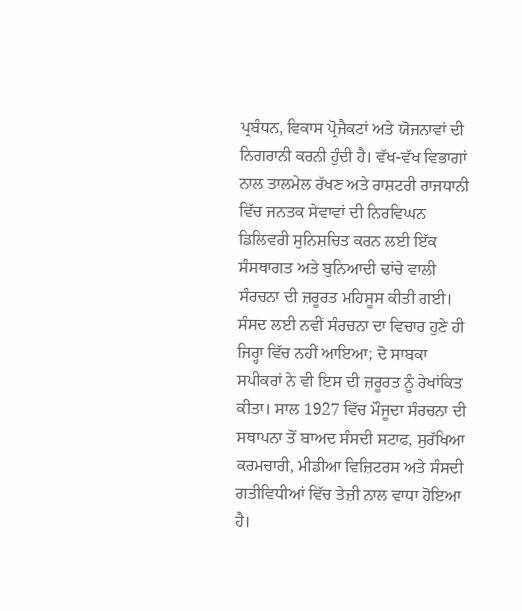ਪ੍ਰਬੰਧਨ, ਵਿਕਾਸ ਪ੍ਰੋਜੈਕਟਾਂ ਅਤੇ ਯੋਜਨਾਵਾਂ ਦੀ ਨਿਗਰਾਨੀ ਕਰਨੀ ਹੁੰਦੀ ਹੈ। ਵੱਖ-ਵੱਖ ਵਿਭਾਗਾਂ ਨਾਲ ਤਾਲਮੇਲ ਰੱਖਣ ਅਤੇ ਰਾਸ਼ਟਰੀ ਰਾਜਧਾਨੀ ਵਿੱਚ ਜਨਤਕ ਸੇਵਾਵਾਂ ਦੀ ਨਿਰਵਿਘਨ ਡਿਲਿਵਰੀ ਸੁਨਿਸ਼ਚਿਤ ਕਰਨ ਲਈ ਇੱਕ ਸੰਸਥਾਗਤ ਅਤੇ ਬੁਨਿਆਦੀ ਢਾਂਚੇ ਵਾਲੀ ਸੰਰਚਨਾ ਦੀ ਜ਼ਰੂਰਤ ਮਹਿਸੂਸ ਕੀਤੀ ਗਈ।
ਸੰਸਦ ਲਈ ਨਵੀਂ ਸੰਰਚਨਾ ਦਾ ਵਿਚਾਰ ਹੁਣੇ ਹੀ ਜਿਰ੍ਹਾ ਵਿੱਚ ਨਹੀਂ ਆਇਆ; ਦੋ ਸਾਬਕਾ ਸਪੀਕਰਾਂ ਨੇ ਵੀ ਇਸ ਦੀ ਜ਼ਰੂਰਤ ਨੂੰ ਰੇਖਾਂਕਿਤ ਕੀਤਾ। ਸਾਲ 1927 ਵਿੱਚ ਮੌਜੂਦਾ ਸੰਰਚਨਾ ਦੀ ਸਥਾਪਨਾ ਤੋਂ ਬਾਅਦ ਸੰਸਦੀ ਸਟਾਫ, ਸੁਰੱਖਿਆ ਕਰਮਚਾਰੀ, ਮੀਡੀਆ ਵਿਜ਼ਿਟਰਸ ਅਤੇ ਸੰਸਦੀ ਗਤੀਵਿਧੀਆਂ ਵਿੱਚ ਤੇਜ਼ੀ ਨਾਲ ਵਾਧਾ ਹੋਇਆ ਹੈ।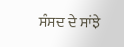ਸੰਸਦ ਦੇ ਸਾਂਝੇ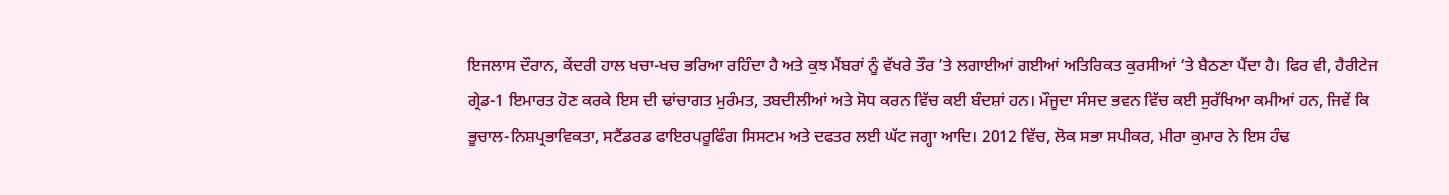ਇਜਲਾਸ ਦੌਰਾਨ, ਕੇਂਦਰੀ ਹਾਲ ਖਚਾ-ਖਚ ਭਰਿਆ ਰਹਿੰਦਾ ਹੈ ਅਤੇ ਕੁਝ ਮੈਂਬਰਾਂ ਨੂੰ ਵੱਖਰੇ ਤੌਰ ’ਤੇ ਲਗਾਈਆਂ ਗਈਆਂ ਅਤਿਰਿਕਤ ਕੁਰਸੀਆਂ ‘ਤੇ ਬੈਠਣਾ ਪੈਂਦਾ ਹੈ। ਫਿਰ ਵੀ, ਹੈਰੀਟੇਜ ਗ੍ਰੇਡ-1 ਇਮਾਰਤ ਹੋਣ ਕਰਕੇ ਇਸ ਦੀ ਢਾਂਚਾਗਤ ਮੁਰੰਮਤ, ਤਬਦੀਲੀਆਂ ਅਤੇ ਸੋਧ ਕਰਨ ਵਿੱਚ ਕਈ ਬੰਦਸ਼ਾਂ ਹਨ। ਮੌਜੂਦਾ ਸੰਸਦ ਭਵਨ ਵਿੱਚ ਕਈ ਸੁਰੱਖਿਆ ਕਮੀਆਂ ਹਨ, ਜਿਵੇਂ ਕਿ ਭੂਚਾਲ-ਨਿਸ਼ਪ੍ਰਭਾਵਿਕਤਾ, ਸਟੈਂਡਰਡ ਫਾਇਰਪਰੂਫਿੰਗ ਸਿਸਟਮ ਅਤੇ ਦਫਤਰ ਲਈ ਘੱਟ ਜਗ੍ਹਾ ਆਦਿ। 2012 ਵਿੱਚ, ਲੋਕ ਸਭਾ ਸਪੀਕਰ, ਮੀਰਾ ਕੁਮਾਰ ਨੇ ਇਸ ਹੰਢ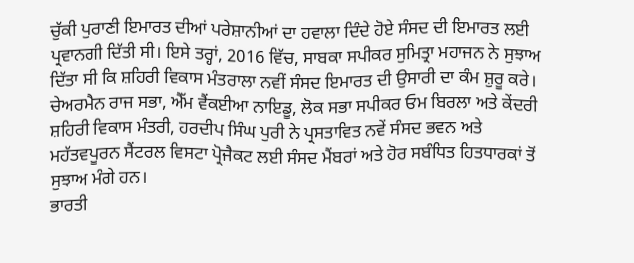ਚੁੱਕੀ ਪੁਰਾਣੀ ਇਮਾਰਤ ਦੀਆਂ ਪਰੇਸ਼ਾਨੀਆਂ ਦਾ ਹਵਾਲਾ ਦਿੰਦੇ ਹੋਏ ਸੰਸਦ ਦੀ ਇਮਾਰਤ ਲਈ ਪ੍ਰਵਾਨਗੀ ਦਿੱਤੀ ਸੀ। ਇਸੇ ਤਰ੍ਹਾਂ, 2016 ਵਿੱਚ, ਸਾਬਕਾ ਸਪੀਕਰ ਸੁਮਿਤ੍ਰਾ ਮਹਾਜਨ ਨੇ ਸੁਝਾਅ ਦਿੱਤਾ ਸੀ ਕਿ ਸ਼ਹਿਰੀ ਵਿਕਾਸ ਮੰਤਰਾਲਾ ਨਵੀਂ ਸੰਸਦ ਇਮਾਰਤ ਦੀ ਉਸਾਰੀ ਦਾ ਕੰਮ ਸ਼ੁਰੂ ਕਰੇ। ਚੇਅਰਮੈਨ ਰਾਜ ਸਭਾ, ਐੱਮ ਵੈਂਕਈਆ ਨਾਇਡੂ, ਲੋਕ ਸਭਾ ਸਪੀਕਰ ਓਮ ਬਿਰਲਾ ਅਤੇ ਕੇਂਦਰੀ ਸ਼ਹਿਰੀ ਵਿਕਾਸ ਮੰਤਰੀ, ਹਰਦੀਪ ਸਿੰਘ ਪੁਰੀ ਨੇ ਪ੍ਰਸਤਾਵਿਤ ਨਵੇਂ ਸੰਸਦ ਭਵਨ ਅਤੇ ਮਹੱਤਵਪੂਰਨ ਸੈਂਟਰਲ ਵਿਸਟਾ ਪ੍ਰੋਜੈਕਟ ਲਈ ਸੰਸਦ ਮੈਂਬਰਾਂ ਅਤੇ ਹੋਰ ਸਬੰਧਿਤ ਹਿਤਧਾਰਕਾਂ ਤੋਂ ਸੁਝਾਅ ਮੰਗੇ ਹਨ।
ਭਾਰਤੀ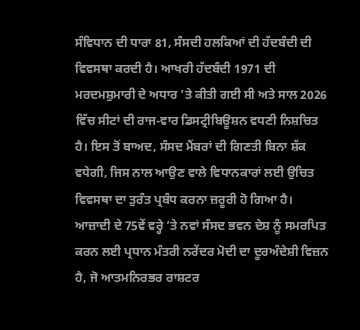ਸੰਵਿਧਾਨ ਦੀ ਧਾਰਾ 81, ਸੰਸਦੀ ਹਲਕਿਆਂ ਦੀ ਹੱਦਬੰਦੀ ਦੀ ਵਿਵਸਥਾ ਕਰਦੀ ਹੈ। ਆਖਰੀ ਹੱਦਬੰਦੀ 1971 ਦੀ ਮਰਦਮਸ਼ੁਮਾਰੀ ਦੇ ਅਧਾਰ ’ਤੇ ਕੀਤੀ ਗਈ ਸੀ ਅਤੇ ਸਾਲ 2026 ਵਿੱਚ ਸੀਟਾਂ ਦੀ ਰਾਜ-ਵਾਰ ਡਿਸਟ੍ਰੀਬਿਊਸ਼ਨ ਵਧਣੀ ਨਿਸ਼ਚਿਤ ਹੈ। ਇਸ ਤੋਂ ਬਾਅਦ, ਸੰਸਦ ਮੈਂਬਰਾਂ ਦੀ ਗਿਣਤੀ ਬਿਨਾ ਸ਼ੱਕ ਵਧੇਗੀ, ਜਿਸ ਨਾਲ ਆਉਣ ਵਾਲੇ ਵਿਧਾਨਕਾਰਾਂ ਲਈ ਉਚਿਤ ਵਿਵਸਥਾ ਦਾ ਤੁਰੰਤ ਪ੍ਰਬੰਧ ਕਰਨਾ ਜ਼ਰੂਰੀ ਹੋ ਗਿਆ ਹੈ।
ਆਜ਼ਾਦੀ ਦੇ 75ਵੇਂ ਵਰ੍ਹੇ ’ਤੇ ਨਵਾਂ ਸੰਸਦ ਭਵਨ ਦੇਸ਼ ਨੂੰ ਸਮਰਪਿਤ ਕਰਨ ਲਈ ਪ੍ਰਧਾਨ ਮੰਤਰੀ ਨਰੇਂਦਰ ਮੋਦੀ ਦਾ ਦੂਰਅੰਦੇਸ਼ੀ ਵਿਜ਼ਨ ਹੈ, ਜੋ ਆਤਮਨਿਰਭਰ ਰਾਸ਼ਟਰ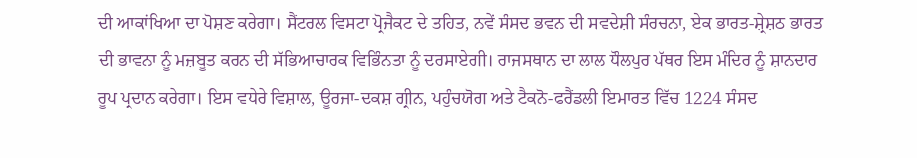ਦੀ ਆਕਾਂਖਿਆ ਦਾ ਪੋਸ਼ਣ ਕਰੇਗਾ। ਸੈਂਟਰਲ ਵਿਸਟਾ ਪ੍ਰੋਜੈਕਟ ਦੇ ਤਹਿਤ, ਨਵੇਂ ਸੰਸਦ ਭਵਨ ਦੀ ਸਵਦੇਸ਼ੀ ਸੰਰਚਨਾ, ਏਕ ਭਾਰਤ-ਸ਼੍ਰੇਸ਼ਠ ਭਾਰਤ ਦੀ ਭਾਵਨਾ ਨੂੰ ਮਜ਼ਬੂਤ ਕਰਨ ਦੀ ਸੱਭਿਆਚਾਰਕ ਵਿਭਿੰਨਤਾ ਨੂੰ ਦਰਸਾਏਗੀ। ਰਾਜਸਥਾਨ ਦਾ ਲਾਲ ਧੌਲਪੁਰ ਪੱਥਰ ਇਸ ਮੰਦਿਰ ਨੂੰ ਸ਼ਾਨਦਾਰ ਰੂਪ ਪ੍ਰਦਾਨ ਕਰੇਗਾ। ਇਸ ਵਧੇਰੇ ਵਿਸ਼ਾਲ, ਊਰਜਾ-ਦਕਸ਼ ਗ੍ਰੀਨ, ਪਹੁੰਚਯੋਗ ਅਤੇ ਟੈਕਨੋ-ਫਰੈਂਡਲੀ ਇਮਾਰਤ ਵਿੱਚ 1224 ਸੰਸਦ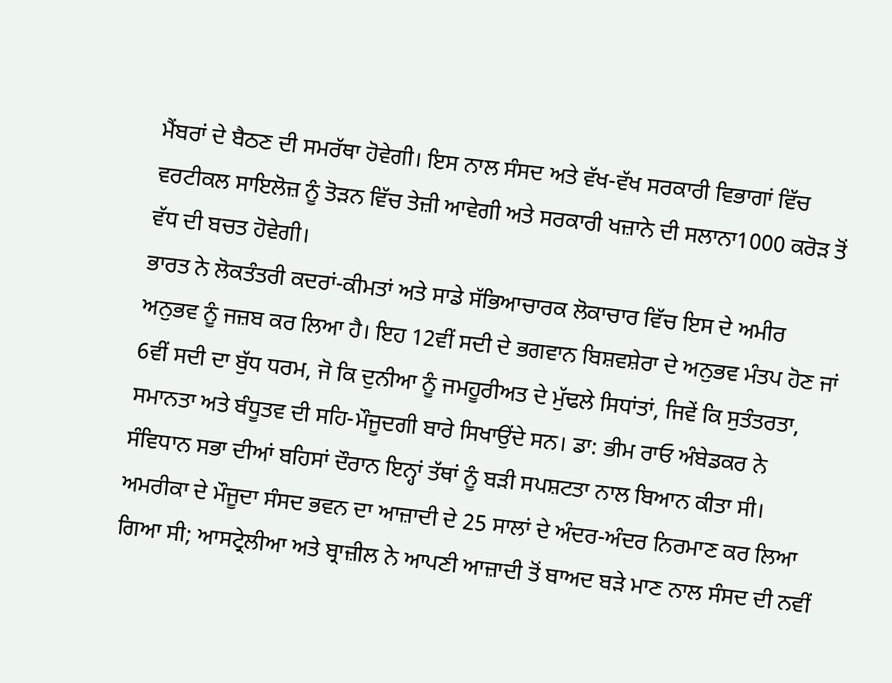ਮੈਂਬਰਾਂ ਦੇ ਬੈਠਣ ਦੀ ਸਮਰੱਥਾ ਹੋਵੇਗੀ। ਇਸ ਨਾਲ ਸੰਸਦ ਅਤੇ ਵੱਖ-ਵੱਖ ਸਰਕਾਰੀ ਵਿਭਾਗਾਂ ਵਿੱਚ ਵਰਟੀਕਲ ਸਾਇਲੋਜ਼ ਨੂੰ ਤੋੜਨ ਵਿੱਚ ਤੇਜ਼ੀ ਆਵੇਗੀ ਅਤੇ ਸਰਕਾਰੀ ਖਜ਼ਾਨੇ ਦੀ ਸਲਾਨਾ1000 ਕਰੋੜ ਤੋਂ ਵੱਧ ਦੀ ਬਚਤ ਹੋਵੇਗੀ।
ਭਾਰਤ ਨੇ ਲੋਕਤੰਤਰੀ ਕਦਰਾਂ-ਕੀਮਤਾਂ ਅਤੇ ਸਾਡੇ ਸੱਭਿਆਚਾਰਕ ਲੋਕਾਚਾਰ ਵਿੱਚ ਇਸ ਦੇ ਅਮੀਰ ਅਨੁਭਵ ਨੂੰ ਜਜ਼ਬ ਕਰ ਲਿਆ ਹੈ। ਇਹ 12ਵੀਂ ਸਦੀ ਦੇ ਭਗਵਾਨ ਬਿਸ਼ਵਸ਼ੇਰਾ ਦੇ ਅਨੁਭਵ ਮੰਤਪ ਹੋਣ ਜਾਂ 6ਵੀਂ ਸਦੀ ਦਾ ਬੁੱਧ ਧਰਮ, ਜੋ ਕਿ ਦੁਨੀਆ ਨੂੰ ਜਮਹੂਰੀਅਤ ਦੇ ਮੁੱਢਲੇ ਸਿਧਾਂਤਾਂ, ਜਿਵੇਂ ਕਿ ਸੁਤੰਤਰਤਾ, ਸਮਾਨਤਾ ਅਤੇ ਬੰਧੂਤਵ ਦੀ ਸਹਿ-ਮੌਜੂਦਗੀ ਬਾਰੇ ਸਿਖਾਉਂਦੇ ਸਨ। ਡਾ: ਭੀਮ ਰਾਓ ਅੰਬੇਡਕਰ ਨੇ ਸੰਵਿਧਾਨ ਸਭਾ ਦੀਆਂ ਬਹਿਸਾਂ ਦੌਰਾਨ ਇਨ੍ਹਾਂ ਤੱਥਾਂ ਨੂੰ ਬੜੀ ਸਪਸ਼ਟਤਾ ਨਾਲ ਬਿਆਨ ਕੀਤਾ ਸੀ।
ਅਮਰੀਕਾ ਦੇ ਮੌਜੂਦਾ ਸੰਸਦ ਭਵਨ ਦਾ ਆਜ਼ਾਦੀ ਦੇ 25 ਸਾਲਾਂ ਦੇ ਅੰਦਰ-ਅੰਦਰ ਨਿਰਮਾਣ ਕਰ ਲਿਆ ਗਿਆ ਸੀ; ਆਸਟ੍ਰੇਲੀਆ ਅਤੇ ਬ੍ਰਾਜ਼ੀਲ ਨੇ ਆਪਣੀ ਆਜ਼ਾਦੀ ਤੋਂ ਬਾਅਦ ਬੜੇ ਮਾਣ ਨਾਲ ਸੰਸਦ ਦੀ ਨਵੀਂ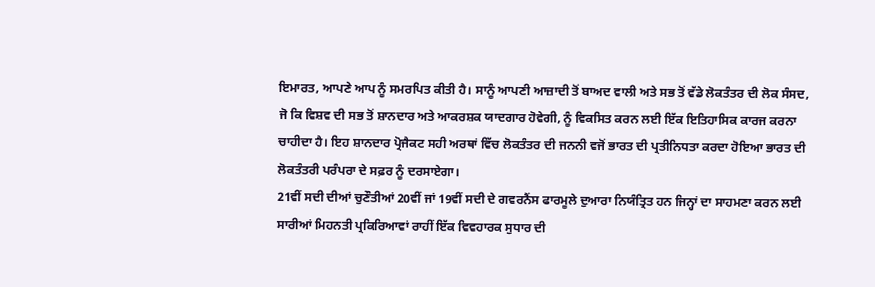ਇਮਾਰਤ, ਆਪਣੇ ਆਪ ਨੂੰ ਸਮਰਪਿਤ ਕੀਤੀ ਹੈ। ਸਾਨੂੰ ਆਪਣੀ ਆਜ਼ਾਦੀ ਤੋਂ ਬਾਅਦ ਵਾਲੀ ਅਤੇ ਸਭ ਤੋਂ ਵੱਡੇ ਲੋਕਤੰਤਰ ਦੀ ਲੋਕ ਸੰਸਦ, ਜੋ ਕਿ ਵਿਸ਼ਵ ਦੀ ਸਭ ਤੋਂ ਸ਼ਾਨਦਾਰ ਅਤੇ ਆਕਰਸ਼ਕ ਯਾਦਗਾਰ ਹੋਵੇਗੀ, ਨੂੰ ਵਿਕਸਿਤ ਕਰਨ ਲਈ ਇੱਕ ਇਤਿਹਾਸਿਕ ਕਾਰਜ ਕਰਨਾ ਚਾਹੀਦਾ ਹੈ। ਇਹ ਸ਼ਾਨਦਾਰ ਪ੍ਰੋਜੈਕਟ ਸਹੀ ਅਰਥਾਂ ਵਿੱਚ ਲੋਕਤੰਤਰ ਦੀ ਜਨਨੀ ਵਜੋਂ ਭਾਰਤ ਦੀ ਪ੍ਰਤੀਨਿਧਤਾ ਕਰਦਾ ਹੋਇਆ ਭਾਰਤ ਦੀ ਲੋਕਤੰਤਰੀ ਪਰੰਪਰਾ ਦੇ ਸਫ਼ਰ ਨੂੰ ਦਰਸਾਏਗਾ।
21ਵੀਂ ਸਦੀ ਦੀਆਂ ਚੁਣੌਤੀਆਂ 20ਵੀਂ ਜਾਂ 19ਵੀਂ ਸਦੀ ਦੇ ਗਵਰਨੈਂਸ ਫਾਰਮੂਲੇ ਦੁਆਰਾ ਨਿਯੰਤ੍ਰਿਤ ਹਨ ਜਿਨ੍ਹਾਂ ਦਾ ਸਾਹਮਣਾ ਕਰਨ ਲਈ ਸਾਰੀਆਂ ਮਿਹਨਤੀ ਪ੍ਰਕਿਰਿਆਵਾਂ ਰਾਹੀਂ ਇੱਕ ਵਿਵਹਾਰਕ ਸੁਧਾਰ ਦੀ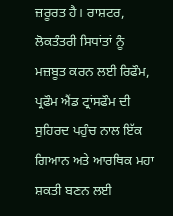ਜ਼ਰੂਰਤ ਹੈ। ਰਾਸ਼ਟਰ, ਲੋਕਤੰਤਰੀ ਸਿਧਾਂਤਾਂ ਨੂੰ ਮਜ਼ਬੂਤ ਕਰਨ ਲਈ ਰਿਫੌਮ, ਪ੍ਰਫੌਮ ਐਂਡ ਟ੍ਰਾਂਸਫੌਮ ਦੀ ਸੁਹਿਰਦ ਪਹੁੰਚ ਨਾਲ ਇੱਕ ਗਿਆਨ ਅਤੇ ਆਰਥਿਕ ਮਹਾ ਸ਼ਕਤੀ ਬਣਨ ਲਈ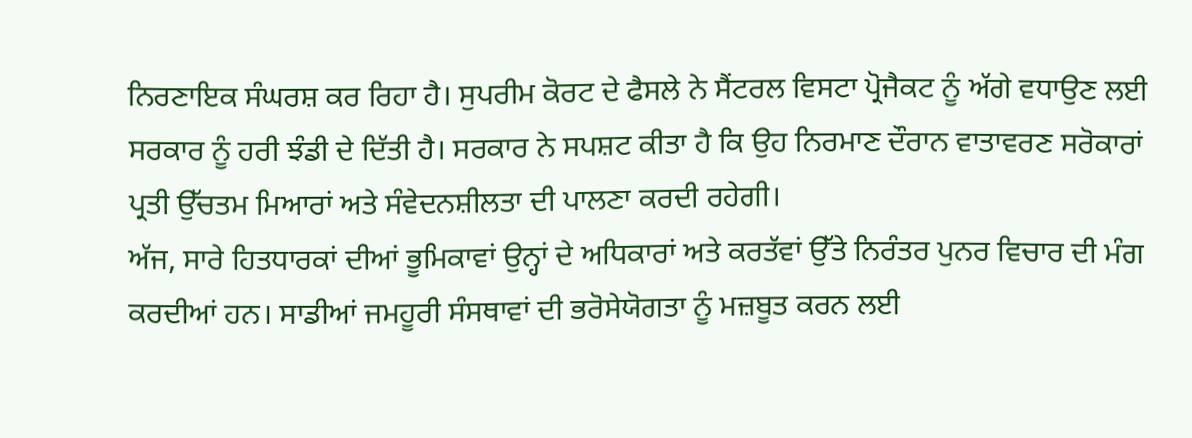ਨਿਰਣਾਇਕ ਸੰਘਰਸ਼ ਕਰ ਰਿਹਾ ਹੈ। ਸੁਪਰੀਮ ਕੋਰਟ ਦੇ ਫੈਸਲੇ ਨੇ ਸੈਂਟਰਲ ਵਿਸਟਾ ਪ੍ਰੋਜੈਕਟ ਨੂੰ ਅੱਗੇ ਵਧਾਉਣ ਲਈ ਸਰਕਾਰ ਨੂੰ ਹਰੀ ਝੰਡੀ ਦੇ ਦਿੱਤੀ ਹੈ। ਸਰਕਾਰ ਨੇ ਸਪਸ਼ਟ ਕੀਤਾ ਹੈ ਕਿ ਉਹ ਨਿਰਮਾਣ ਦੌਰਾਨ ਵਾਤਾਵਰਣ ਸਰੋਕਾਰਾਂ ਪ੍ਰਤੀ ਉੱਚਤਮ ਮਿਆਰਾਂ ਅਤੇ ਸੰਵੇਦਨਸ਼ੀਲਤਾ ਦੀ ਪਾਲਣਾ ਕਰਦੀ ਰਹੇਗੀ।
ਅੱਜ, ਸਾਰੇ ਹਿਤਧਾਰਕਾਂ ਦੀਆਂ ਭੂਮਿਕਾਵਾਂ ਉਨ੍ਹਾਂ ਦੇ ਅਧਿਕਾਰਾਂ ਅਤੇ ਕਰਤੱਵਾਂ ਉੱਤੇ ਨਿਰੰਤਰ ਪੁਨਰ ਵਿਚਾਰ ਦੀ ਮੰਗ ਕਰਦੀਆਂ ਹਨ। ਸਾਡੀਆਂ ਜਮਹੂਰੀ ਸੰਸਥਾਵਾਂ ਦੀ ਭਰੋਸੇਯੋਗਤਾ ਨੂੰ ਮਜ਼ਬੂਤ ਕਰਨ ਲਈ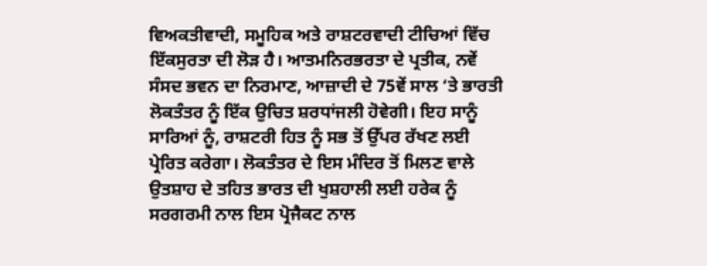ਵਿਅਕਤੀਵਾਦੀ, ਸਮੂਹਿਕ ਅਤੇ ਰਾਸ਼ਟਰਵਾਦੀ ਟੀਚਿਆਂ ਵਿੱਚ ਇੱਕਸੁਰਤਾ ਦੀ ਲੋੜ ਹੈ। ਆਤਮਨਿਰਭਰਤਾ ਦੇ ਪ੍ਰਤੀਕ, ਨਵੇਂ ਸੰਸਦ ਭਵਨ ਦਾ ਨਿਰਮਾਣ, ਆਜ਼ਾਦੀ ਦੇ 75ਵੇਂ ਸਾਲ ‘ਤੇ ਭਾਰਤੀ ਲੋਕਤੰਤਰ ਨੂੰ ਇੱਕ ਉਚਿਤ ਸ਼ਰਧਾਂਜਲੀ ਹੋਵੇਗੀ। ਇਹ ਸਾਨੂੰ ਸਾਰਿਆਂ ਨੂੰ, ਰਾਸ਼ਟਰੀ ਹਿਤ ਨੂੰ ਸਭ ਤੋਂ ਉੱਪਰ ਰੱਖਣ ਲਈ ਪ੍ਰੇਰਿਤ ਕਰੇਗਾ। ਲੋਕਤੰਤਰ ਦੇ ਇਸ ਮੰਦਿਰ ਤੋਂ ਮਿਲਣ ਵਾਲੇ ਉਤਸ਼ਾਹ ਦੇ ਤਹਿਤ ਭਾਰਤ ਦੀ ਖੁਸ਼ਹਾਲੀ ਲਈ ਹਰੇਕ ਨੂੰ ਸਰਗਰਮੀ ਨਾਲ ਇਸ ਪ੍ਰੋਜੈਕਟ ਨਾਲ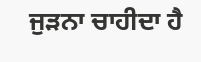ਜੁੜਨਾ ਚਾਹੀਦਾ ਹੈ